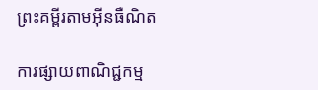ព្រះគម្ពីរតាមអ៊ីនធឺណិត

ការផ្សាយពាណិជ្ជកម្ម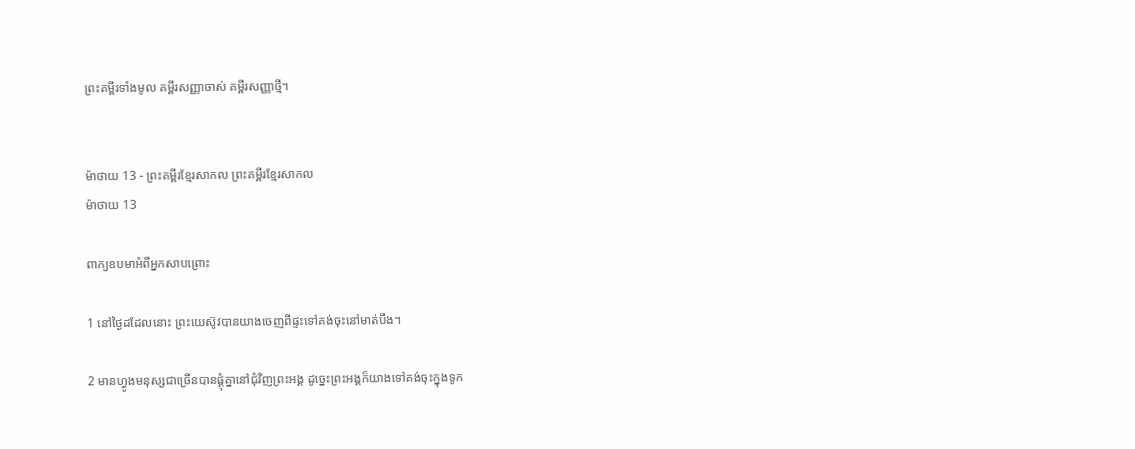ព្រះគម្ពីរទាំងមូល គម្ពីរសញ្ញាចាស់ គម្ពីរសញ្ញាថ្មី។


ម៉ាថាយ 13 - ព្រះគម្ពីរខ្មែរសាកល ព្រះគម្ពីរខ្មែរសាកល
ម៉ាថាយ 13

ពាក្យឧបមាអំពីអ្នកសាបព្រោះ

1 នៅថ្ងៃដដែលនោះ ព្រះយេស៊ូវបានយាងចេញពីផ្ទះទៅគង់ចុះនៅមាត់បឹង។

2 មានហ្វូងមនុស្សជាច្រើនបានផ្ដុំគ្នានៅជុំវិញព្រះអង្គ ដូច្នេះព្រះអង្គក៏យាងទៅគង់ចុះក្នុងទូក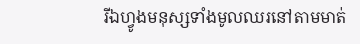រីឯហ្វូងមនុស្សទាំងមូលឈរនៅតាមមាត់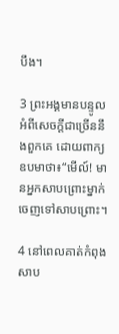បឹង។

3 ព្រះអង្គមានបន្ទូលអំពីសេចក្ដីជាច្រើននឹងពួកគេ ដោយពាក្យឧបមាថា៖“មើល៍! មានអ្នកសាបព្រោះម្នាក់ចេញទៅសាបព្រោះ។

4 នៅពេលគាត់កំពុងសាប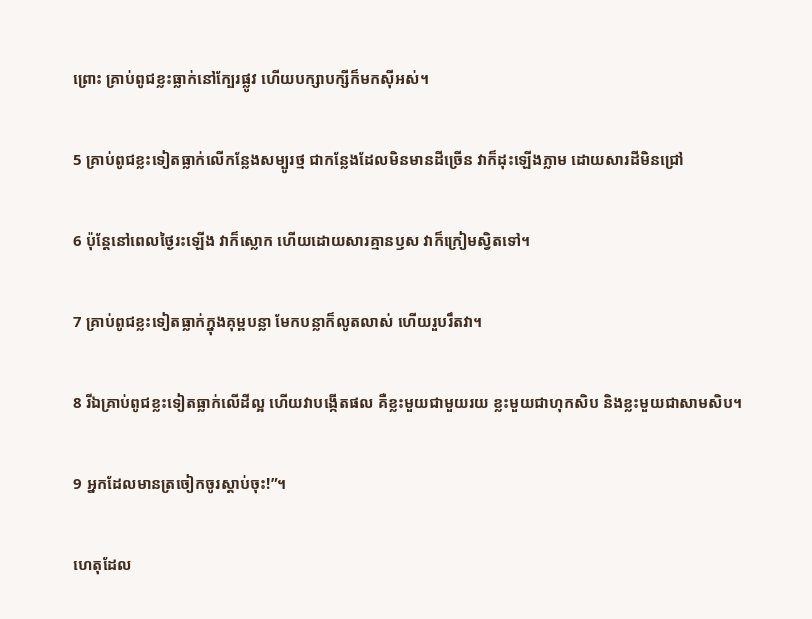ព្រោះ គ្រាប់ពូជខ្លះធ្លាក់នៅក្បែរផ្លូវ ហើយបក្សាបក្សីក៏មកស៊ីអស់។

5 គ្រាប់ពូជខ្លះទៀតធ្លាក់លើកន្លែងសម្បូរថ្ម ជាកន្លែងដែលមិនមានដីច្រើន វាក៏ដុះឡើងភ្លាម ដោយសារដីមិនជ្រៅ

6 ប៉ុន្តែនៅពេលថ្ងៃរះឡើង វាក៏ស្លោក ហើយដោយសារគ្មានឫស វាក៏ក្រៀមស្វិតទៅ។

7 គ្រាប់ពូជខ្លះទៀតធ្លាក់ក្នុងគុម្ពបន្លា មែកបន្លាក៏លូតលាស់ ហើយរួបរឹតវា។

8 រីឯគ្រាប់ពូជខ្លះទៀតធ្លាក់លើដីល្អ ហើយវាបង្កើតផល គឺខ្លះមួយជាមួយរយ ខ្លះមួយជាហុកសិប និងខ្លះមួយជាសាមសិប។

9 អ្នកដែលមានត្រចៀកចូរស្ដាប់ចុះ!”។

ហេតុដែល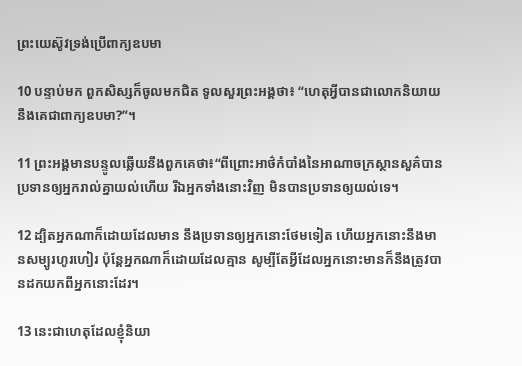ព្រះយេស៊ូវទ្រង់ប្រើពាក្យឧបមា

10 បន្ទាប់មក ពួកសិស្សក៏ចូលមកជិត ទូលសួរព្រះអង្គថា៖ “ហេតុអ្វីបានជាលោកនិយាយនឹងគេជាពាក្យឧបមា?”។

11 ព្រះអង្គមានបន្ទូលឆ្លើយនឹងពួកគេថា៖“ពីព្រោះអាថ៌កំបាំងនៃអាណាចក្រស្ថានសួគ៌បានប្រទានឲ្យអ្នករាល់គ្នាយល់ហើយ រីឯអ្នកទាំងនោះវិញ មិនបានប្រទានឲ្យយល់ទេ។

12 ដ្បិតអ្នកណាក៏ដោយដែលមាន នឹងប្រទានឲ្យអ្នកនោះថែមទៀត ហើយអ្នកនោះនឹងមានសម្បូរហូរហៀរ ប៉ុន្តែអ្នកណាក៏ដោយដែលគ្មាន សូម្បីតែអ្វីដែលអ្នកនោះមានក៏នឹងត្រូវបានដកយកពីអ្នកនោះដែរ។

13 នេះជាហេតុដែលខ្ញុំនិយា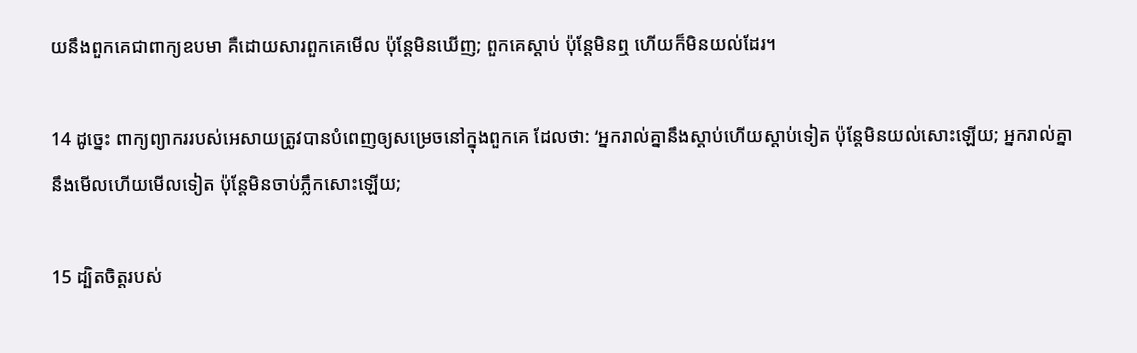យនឹងពួកគេជាពាក្យឧបមា គឺដោយសារពួកគេមើល ប៉ុន្តែមិនឃើញ; ពួកគេស្ដាប់ ប៉ុន្តែមិនឮ ហើយក៏មិនយល់ដែរ។

14 ដូច្នេះ ពាក្យព្យាកររបស់អេសាយត្រូវបានបំពេញឲ្យសម្រេចនៅក្នុងពួកគេ ដែលថា: ‘អ្នករាល់គ្នានឹងស្ដាប់ហើយស្ដាប់ទៀត ប៉ុន្តែមិនយល់សោះឡើយ; អ្នករាល់គ្នានឹងមើលហើយមើលទៀត ប៉ុន្តែមិនចាប់ភ្លឹកសោះឡើយ;

15 ដ្បិតចិត្តរបស់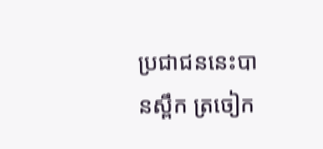ប្រជាជននេះបានស្ពឹក ត្រចៀក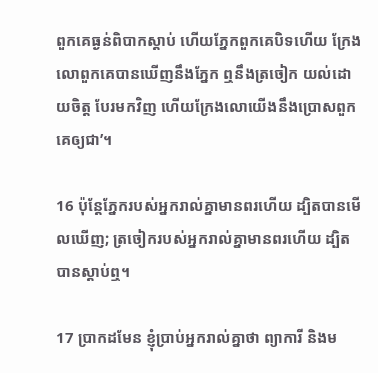ពួកគេធ្ងន់ពិបាកស្ដាប់ ហើយភ្នែកពួកគេបិទហើយ ក្រែងលោពួកគេបានឃើញនឹងភ្នែក ឮនឹងត្រចៀក យល់ដោយចិត្ត បែរមកវិញ ហើយក្រែងលោយើងនឹងប្រោសពួកគេឲ្យជា’។

16 ប៉ុន្តែភ្នែករបស់អ្នករាល់គ្នាមានពរហើយ ដ្បិតបានមើលឃើញ; ត្រចៀករបស់អ្នករាល់គ្នាមានពរហើយ ដ្បិតបានស្ដាប់ឮ។

17 ប្រាកដមែន ខ្ញុំប្រាប់អ្នករាល់គ្នាថា ព្យាការី និងម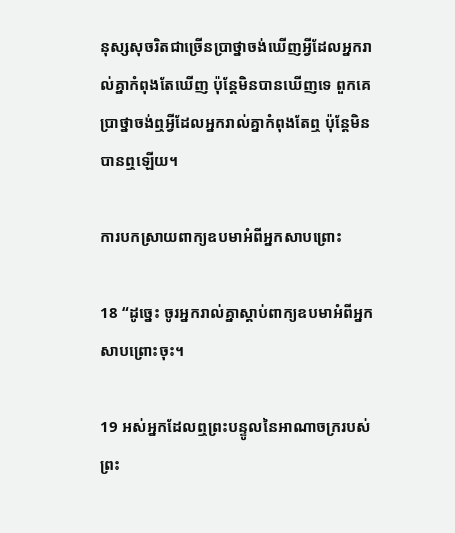នុស្សសុចរិតជាច្រើនប្រាថ្នាចង់ឃើញអ្វីដែលអ្នករាល់គ្នាកំពុងតែឃើញ ប៉ុន្តែមិនបានឃើញទេ ពួកគេប្រាថ្នាចង់ឮអ្វីដែលអ្នករាល់គ្នាកំពុងតែឮ ប៉ុន្តែមិនបានឮឡើយ។

ការបកស្រាយពាក្យឧបមាអំពីអ្នកសាបព្រោះ

18 “ដូច្នេះ ចូរអ្នករាល់គ្នាស្ដាប់ពាក្យឧបមាអំពីអ្នកសាបព្រោះចុះ។

19 អស់អ្នកដែលឮព្រះបន្ទូលនៃអាណាចក្ររបស់ព្រះ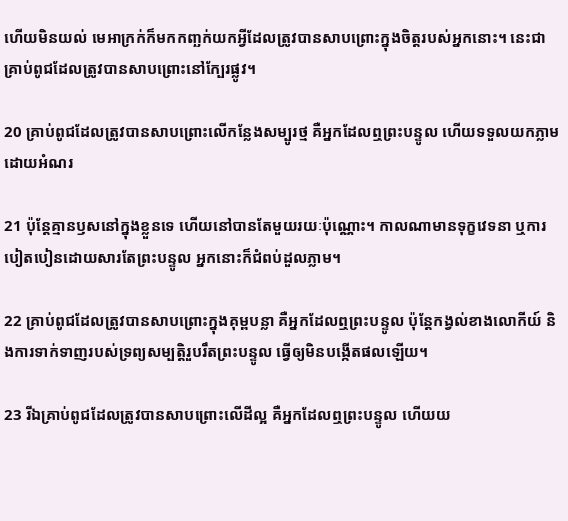ហើយមិនយល់ មេអាក្រក់ក៏មកកញ្ឆក់យកអ្វីដែលត្រូវបានសាបព្រោះក្នុងចិត្តរបស់អ្នកនោះ។ នេះជាគ្រាប់ពូជដែលត្រូវបានសាបព្រោះនៅក្បែរផ្លូវ។

20 គ្រាប់ពូជដែលត្រូវបានសាបព្រោះលើកន្លែងសម្បូរថ្ម គឺអ្នកដែលឮព្រះបន្ទូល ហើយទទួលយកភ្លាមដោយអំណរ

21 ប៉ុន្តែគ្មានឫសនៅក្នុងខ្លួនទេ ហើយនៅបានតែមួយរយៈប៉ុណ្ណោះ។ កាលណាមានទុក្ខវេទនា ឬការបៀតបៀនដោយសារតែព្រះបន្ទូល អ្នកនោះក៏ជំពប់ដួលភ្លាម។

22 គ្រាប់ពូជដែលត្រូវបានសាបព្រោះក្នុងគុម្ពបន្លា គឺអ្នកដែលឮព្រះបន្ទូល ប៉ុន្តែកង្វល់ខាងលោកីយ៍ និងការទាក់ទាញរបស់ទ្រព្យសម្បត្តិរួបរឹតព្រះបន្ទូល ធ្វើឲ្យមិនបង្កើតផលឡើយ។

23 រីឯគ្រាប់ពូជដែលត្រូវបានសាបព្រោះលើដីល្អ គឺអ្នកដែលឮព្រះបន្ទូល ហើយយ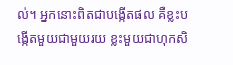ល់។ អ្នកនោះពិតជាបង្កើតផល គឺខ្លះបង្កើតមួយជាមួយរយ ខ្លះមួយជាហុកសិ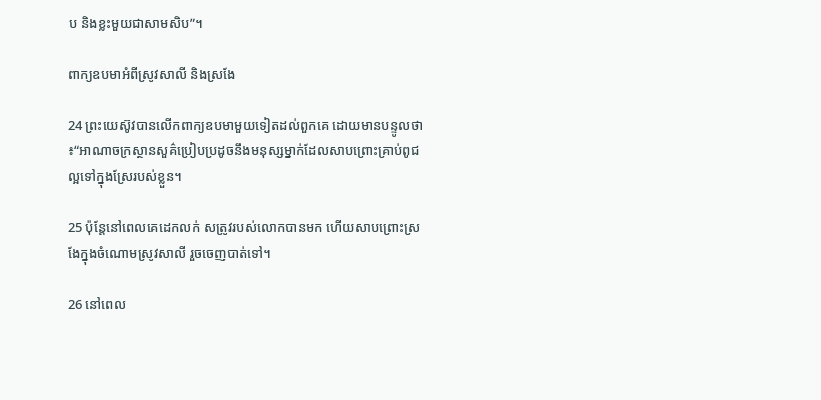ប និងខ្លះមួយជាសាមសិប”។

ពាក្យឧបមាអំពីស្រូវសាលី និងស្រងែ

24 ព្រះយេស៊ូវបានលើកពាក្យឧបមាមួយទៀតដល់ពួកគេ ដោយមានបន្ទូលថា៖“អាណាចក្រស្ថានសួគ៌ប្រៀបប្រដូចនឹងមនុស្សម្នាក់ដែលសាបព្រោះគ្រាប់ពូជល្អទៅក្នុងស្រែរបស់ខ្លួន។

25 ប៉ុន្តែនៅពេលគេដេកលក់ សត្រូវរបស់លោកបានមក ហើយសាបព្រោះស្រងែក្នុងចំណោមស្រូវសាលី រួចចេញបាត់ទៅ។

26 នៅពេល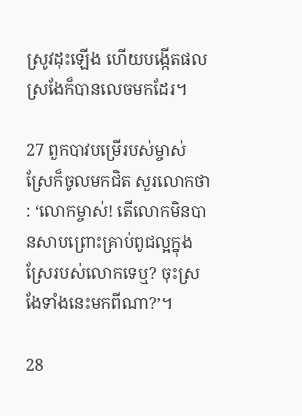ស្រូវដុះឡើង ហើយបង្កើតផល ស្រងែក៏បានលេចមកដែរ។

27 ពួកបាវបម្រើរបស់ម្ចាស់ស្រែក៏ចូលមកជិត សួរលោកថា: ‘លោកម្ចាស់! តើលោកមិនបានសាបព្រោះគ្រាប់ពូជល្អក្នុងស្រែរបស់លោកទេឬ? ចុះស្រងែទាំងនេះមកពីណា?’។

28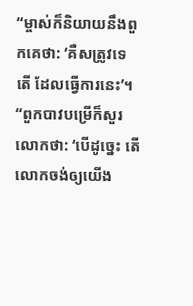“ម្ចាស់ក៏និយាយនឹងពួកគេថា: ‘គឺសត្រូវទេតើ ដែលធ្វើការនេះ’។ “ពួកបាវបម្រើក៏សួរលោកថា: ‘បើដូច្នេះ តើលោកចង់ឲ្យយើង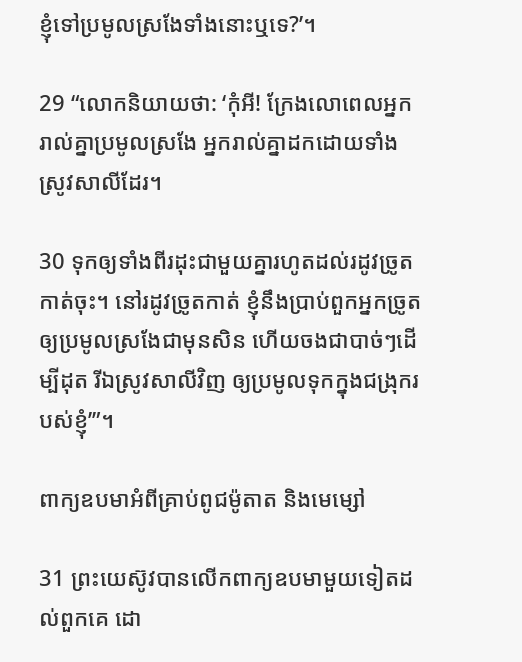ខ្ញុំទៅប្រមូលស្រងែទាំងនោះឬទេ?’។

29 “លោកនិយាយថា: ‘កុំអី! ក្រែងលោពេលអ្នករាល់គ្នាប្រមូលស្រងែ អ្នករាល់គ្នាដកដោយទាំងស្រូវសាលីដែរ។

30 ទុកឲ្យទាំងពីរដុះជាមួយគ្នារហូតដល់‍រដូវច្រូតកាត់ចុះ។ នៅរដូវច្រូតកាត់ ខ្ញុំនឹងប្រាប់ពួកអ្នកច្រូតឲ្យប្រមូលស្រងែជាមុនសិន ហើយចងជាបាច់ៗដើម្បីដុត រីឯស្រូវសាលីវិញ ឲ្យប្រមូលទុកក្នុងជង្រុករបស់ខ្ញុំ’”។

ពាក្យឧបមាអំពីគ្រាប់ពូជម៉ូតាត និងមេម្សៅ

31 ព្រះយេស៊ូវបានលើកពាក្យឧបមាមួយទៀតដល់ពួកគេ ដោ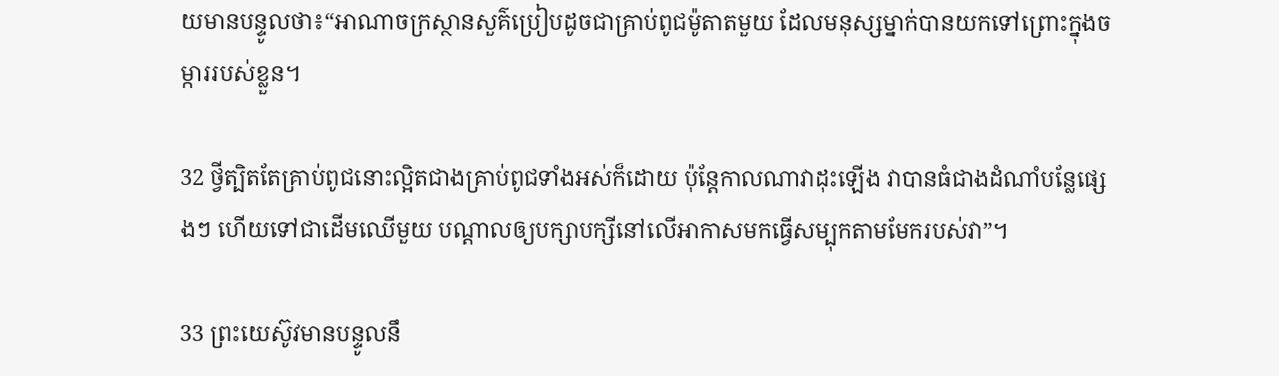យមានបន្ទូលថា៖“អាណាចក្រស្ថានសួគ៌ប្រៀបដូចជាគ្រាប់ពូជម៉ូតាតមួយ ដែលមនុស្សម្នាក់បានយកទៅព្រោះក្នុងចម្ការរបស់ខ្លួន។

32 ថ្វីត្បិតតែគ្រាប់ពូជនោះល្អិតជាងគ្រាប់ពូជទាំងអស់ក៏ដោយ ប៉ុន្តែកាលណាវាដុះឡើង វាបានធំជាងដំណាំបន្លែផ្សេងៗ ហើយទៅជាដើមឈើមួយ បណ្ដាលឲ្យបក្សាបក្សីនៅលើអាកាសមកធ្វើសម្បុកតាមមែករបស់វា”។

33 ព្រះយេស៊ូវមានបន្ទូលនឹ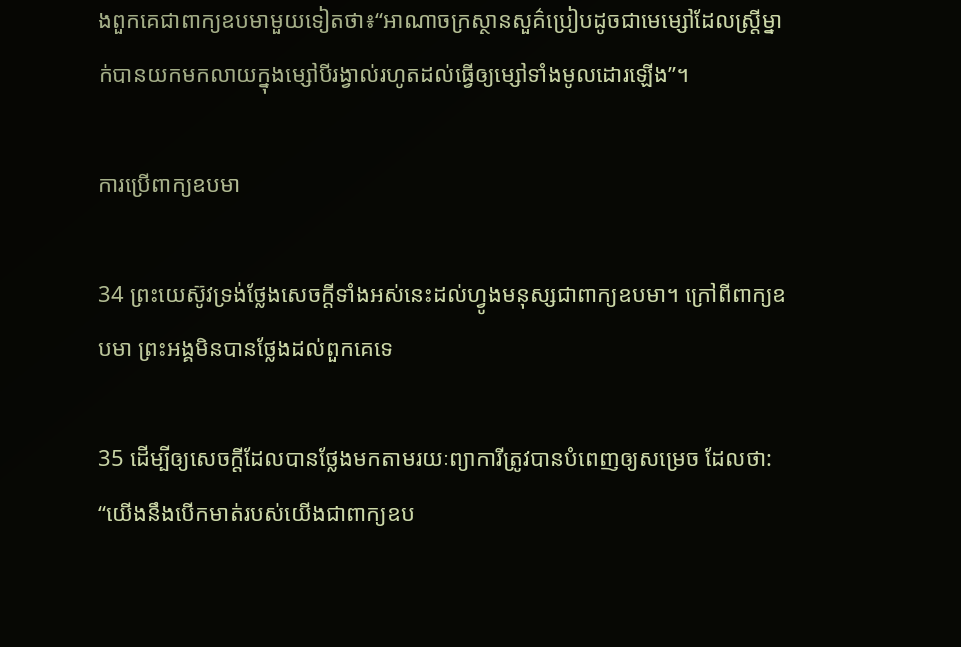ងពួកគេជាពាក្យឧបមាមួយទៀតថា៖“អាណាចក្រស្ថានសួគ៌ប្រៀបដូចជាមេម្សៅដែលស្ត្រីម្នាក់បានយកមកលាយក្នុងម្សៅបីរង្វាល់រហូតដល់ធ្វើឲ្យម្សៅទាំងមូលដោរឡើង”។

ការប្រើពាក្យឧបមា

34 ព្រះយេស៊ូវទ្រង់ថ្លែងសេចក្ដីទាំងអស់នេះដល់ហ្វូងមនុស្សជាពាក្យឧបមា។ ក្រៅពីពាក្យឧបមា ព្រះអង្គមិនបានថ្លែងដល់ពួកគេទេ

35 ដើម្បីឲ្យសេចក្ដីដែលបានថ្លែងមកតាមរយៈព្យាការីត្រូវបានបំពេញឲ្យសម្រេច ដែលថា: “យើងនឹងបើកមាត់របស់យើងជាពាក្យឧប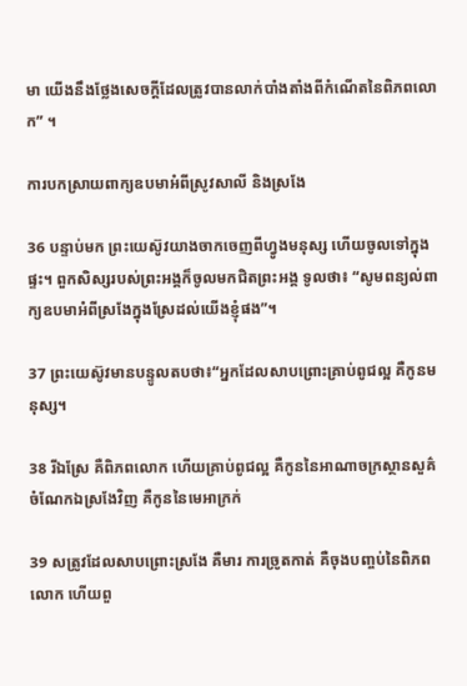មា យើងនឹងថ្លែងសេចក្ដីដែលត្រូវបានលាក់បាំងតាំងពីកំណើតនៃពិភពលោក” ។

ការបកស្រាយពាក្យឧបមាអំពីស្រូវសាលី និងស្រងែ

36 បន្ទាប់មក ព្រះយេស៊ូវយាងចាកចេញពីហ្វូងមនុស្ស ហើយចូលទៅក្នុងផ្ទះ។ ពួកសិស្សរបស់ព្រះអង្គក៏ចូលមកជិតព្រះអង្គ ទូលថា៖ “សូមពន្យល់ពាក្យឧបមាអំពីស្រងែក្នុងស្រែដល់យើងខ្ញុំផង”។

37 ព្រះយេស៊ូវមានបន្ទូលតបថា៖“អ្នកដែលសាបព្រោះគ្រាប់ពូជល្អ គឺកូនមនុស្ស។

38 រីឯស្រែ គឺពិភពលោក ហើយគ្រាប់ពូជល្អ គឺកូននៃអាណាចក្រស្ថានសួគ៌ ចំណែកឯស្រងែវិញ គឺកូននៃមេអាក្រក់

39 សត្រូវដែលសាបព្រោះស្រងែ គឺមារ ការច្រូតកាត់ គឺចុងបញ្ចប់នៃពិភពលោក ហើយពួ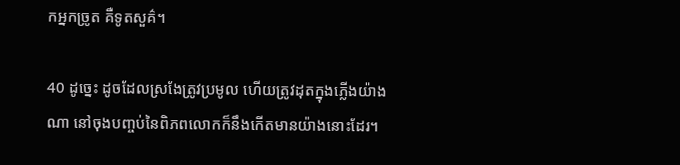កអ្នកច្រូត គឺទូតសួគ៌។

40 ដូច្នេះ ដូចដែលស្រងែត្រូវប្រមូល ហើយត្រូវដុតក្នុងភ្លើងយ៉ាងណា នៅចុងបញ្ចប់នៃពិភពលោកក៏នឹងកើតមានយ៉ាងនោះដែរ។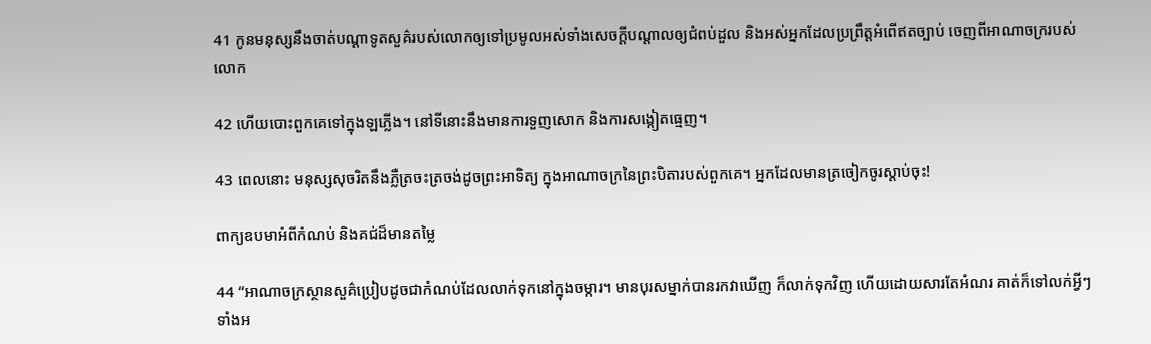41 កូនមនុស្សនឹងចាត់បណ្ដាទូតសួគ៌របស់លោកឲ្យទៅប្រមូលអស់ទាំងសេចក្ដីបណ្ដាលឲ្យជំពប់ដួល និងអស់អ្នកដែលប្រព្រឹត្តអំពើឥតច្បាប់ ចេញពីអាណាចក្ររបស់លោក

42 ហើយបោះពួកគេទៅក្នុងឡភ្លើង។ នៅទីនោះនឹងមានការទួញសោក និងការសង្កៀតធ្មេញ។

43 ពេលនោះ មនុស្សសុចរិតនឹងភ្លឺត្រចះត្រចង់ដូចព្រះអាទិត្យ ក្នុងអាណាចក្រនៃព្រះបិតារបស់ពួកគេ។ អ្នកដែលមានត្រចៀកចូរស្ដាប់ចុះ!

ពាក្យឧបមាអំពីកំណប់ និងគជ់ដ៏មានតម្លៃ

44 “អាណាចក្រស្ថានសួគ៌ប្រៀបដូចជាកំណប់ដែលលាក់ទុកនៅក្នុងចម្ការ។ មានបុរសម្នាក់បានរកវាឃើញ ក៏លាក់ទុកវិញ ហើយដោយសារតែអំណរ គាត់ក៏ទៅលក់អ្វីៗទាំងអ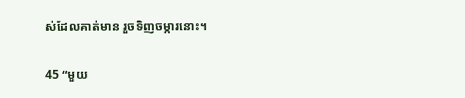ស់ដែលគាត់មាន រួចទិញចម្ការនោះ។

45 “មួយ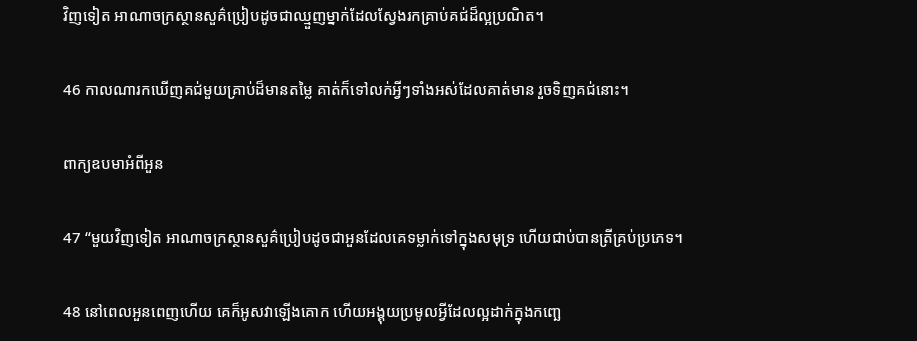វិញទៀត អាណាចក្រស្ថានសួគ៌ប្រៀបដូចជាឈ្មួញម្នាក់ដែលស្វែងរកគ្រាប់គជ់ដ៏ល្អប្រណិត។

46 កាលណារកឃើញគជ់មួយគ្រាប់ដ៏មានតម្លៃ គាត់ក៏ទៅលក់អ្វីៗទាំងអស់ដែលគាត់មាន រួចទិញគជ់នោះ។

ពាក្យឧបមាអំពីអួន

47 “មួយវិញទៀត អាណាចក្រស្ថានសួគ៌ប្រៀបដូចជាអួនដែលគេទម្លាក់ទៅក្នុងសមុទ្រ ហើយជាប់បានត្រីគ្រប់ប្រភេទ។

48 នៅពេលអួនពេញហើយ គេក៏អូសវាឡើងគោក ហើយអង្គុយប្រមូលអ្វីដែលល្អដាក់ក្នុងកញ្ឆេ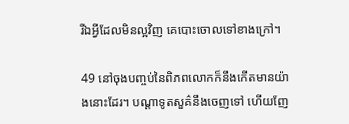រីឯអ្វីដែលមិនល្អវិញ គេបោះចោលទៅខាងក្រៅ។

49 នៅចុងបញ្ចប់នៃពិភពលោកក៏នឹងកើតមានយ៉ាងនោះដែរ។ បណ្ដាទូតសួគ៌នឹងចេញទៅ ហើយញែ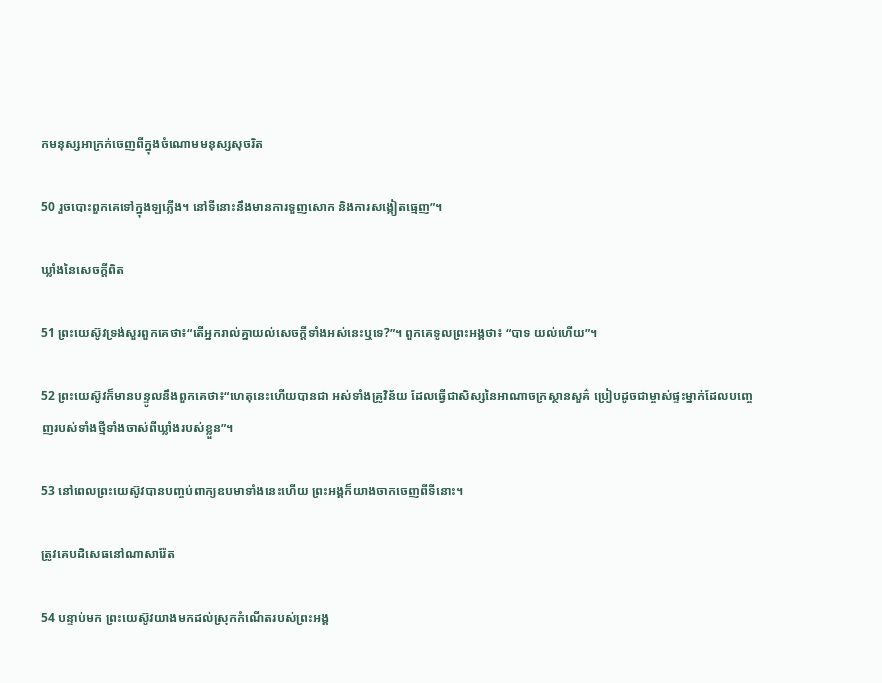កមនុស្សអាក្រក់ចេញពីក្នុងចំណោមមនុស្សសុចរិត

50 រួចបោះពួកគេទៅក្នុងឡភ្លើង។ នៅទីនោះនឹងមានការទួញសោក និងការសង្កៀតធ្មេញ”។

ឃ្លាំងនៃសេចក្ដីពិត

51 ព្រះយេស៊ូវទ្រង់សួរពួកគេថា៖“តើអ្នករាល់គ្នាយល់សេចក្ដីទាំងអស់នេះឬទេ?”។ ពួកគេទូលព្រះអង្គថា៖ “បាទ យល់ហើយ”។

52 ព្រះយេស៊ូវក៏មានបន្ទូលនឹងពួកគេថា៖“ហេតុនេះហើយបានជា អស់ទាំងគ្រូវិន័យ ដែលធ្វើជាសិស្សនៃអាណាចក្រស្ថានសួគ៌ ប្រៀបដូចជាម្ចាស់ផ្ទះម្នាក់ដែលបញ្ចេញរបស់ទាំងថ្មីទាំងចាស់ពីឃ្លាំងរបស់ខ្លួន”។

53 នៅពេលព្រះយេស៊ូវបានបញ្ចប់ពាក្យឧបមាទាំងនេះហើយ ព្រះអង្គក៏យាងចាកចេញពីទីនោះ។

ត្រូវគេបដិសេធនៅណាសារ៉ែត

54 បន្ទាប់មក ព្រះយេស៊ូវយាងមកដល់ស្រុកកំណើតរបស់ព្រះអង្គ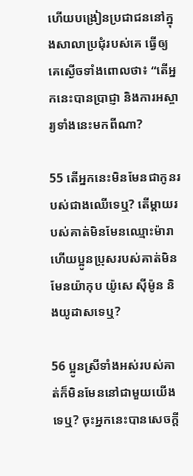ហើយបង្រៀនប្រជាជននៅក្នុងសាលាប្រជុំរបស់គេ ធ្វើឲ្យគេស្ងើចទាំងពោលថា៖ “តើអ្នកនេះបានប្រាជ្ញា និងការអស្ចារ្យទាំងនេះមកពីណា?

55 តើអ្នកនេះមិនមែនជាកូនរបស់ជាងឈើទេឬ? តើម្ដាយរបស់គាត់មិនមែនឈ្មោះម៉ារា ហើយប្អូនប្រុសរបស់គាត់មិនមែនយ៉ាកុប យ៉ូសេ ស៊ីម៉ូន និងយូដាសទេឬ?

56 ប្អូនស្រីទាំងអស់របស់គាត់ក៏មិនមែននៅជាមួយយើងទេឬ? ចុះអ្នកនេះបានសេចក្ដី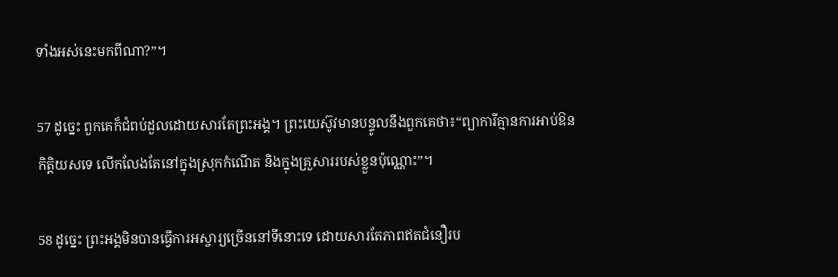ទាំងអស់នេះមកពីណា?”។

57 ដូច្នេះ ពួកគេក៏ជំពប់ដួលដោយសារតែព្រះអង្គ។ ព្រះយេស៊ូវមានបន្ទូលនឹងពួកគេថា៖“ព្យាការីគ្មានការអាប់ឱនកិត្តិយសទេ លើកលែងតែនៅក្នុងស្រុកកំណើត និងក្នុងគ្រួសាររបស់ខ្លួនប៉ុណ្ណោះ”។

58 ដូច្នេះ ព្រះអង្គមិនបានធ្វើការអស្ចារ្យច្រើននៅទីនោះទេ ដោយសារតែភាពឥតជំនឿរប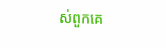ស់ពួកគេ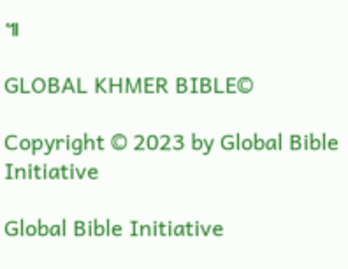៕

GLOBAL KHMER BIBLE©

Copyright © 2023 by Global Bible Initiative

Global Bible Initiative